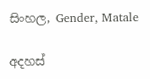සිංහල, Gender, Matale

අදහස්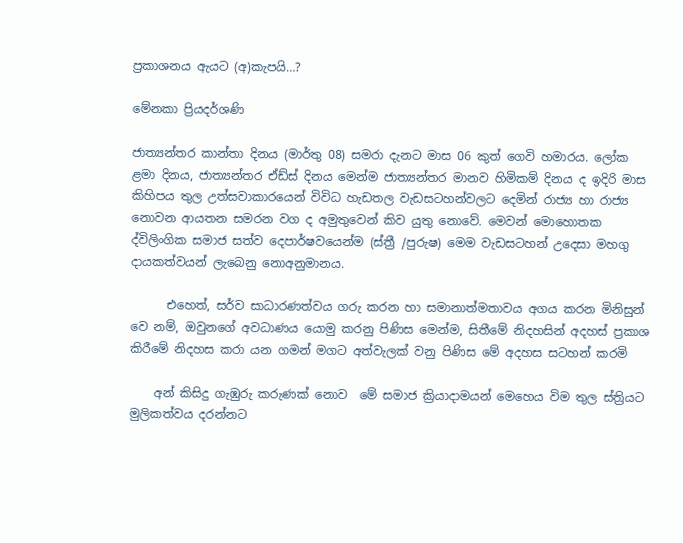ප්‍රකාශනය ඇයට (අ)කැපයි…?

මේනකා ප්‍රියදර්ශණි

ජාත්‍යන්තර කාන්තා දිනය (මාර්තු 08) සමරා දැනට මාස 06 කුත් ගෙවි හමාරය. ලෝක ළමා දිනය, ජාත්‍යන්තර ඒඩ්ස් දිනය මෙන්ම ජාත්‍යන්තර මානව හිමිකම් දිනය ද ඉදිරි මාස කිහිපය තුල උත්සවාකාරයෙන් විවිධ හැඩතල වැඩසටහන්වලට දෙමින් රාජ්‍ය හා රාජ්‍ය නොවන ආයතන සමරන වග ද අමුතුවෙන් කිව යුතු නොවේ. මෙවන් මොහොතක ද්විලිංගික සමාජ සත්ව දෙපාර්ෂවයෙන්ම (ස්ත්‍රී /පුරුෂ) මෙම වැඩසටහන් උදෙසා මහගු දායකත්වයන් ලැබෙනු නොඅනුමානය.

      එහෙත්, සර්ව සාධාරණත්වය ගරු කරන හා සමානාත්මතාවය අගය කරන මිනිසුන් වෙ නම්, ඔවුනගේ අවධාණය යොමු කරනු පිණිස මෙන්ම, සිතීමේ නිදහසින් අදහස් ප්‍රකාශ කිරීමේ නිදහස කරා යන ගමන් මගට අත්වැලක් වනු පිණිස මේ අදහස සටහන් කරමි

    අන් කිසිදු ගැඹුරු කරුණක් නොව  මේ සමාජ ක්‍රියාදාමයන් මෙහෙය විම තුල ස්ත්‍රියට මුලිකත්වය දරන්නට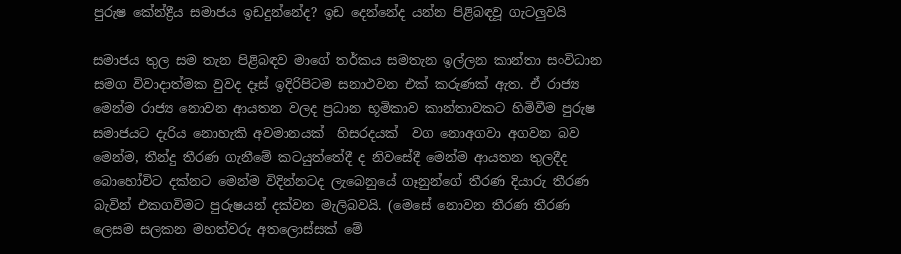පුරුෂ කේන්ද්‍රීය සමාජය ඉඩදුන්නේද? ඉඩ දෙන්නේද යන්න පිළිබඳවූ ගැටලුවයි

සමාජය තුල සම තැන පිළිබඳව මාගේ තර්කය සමතැන ඉල්ලන කාන්තා සංවිධාන සමග විවාදාත්මක වුවද දෑස් ඉදිරිපිටම සනාථවන එක් කරුණක් ඇත. ඒ රාජ්‍ය මෙන්ම රාජ්‍ය නොවන ආයතන වලද ප්‍රධාන භූමිකාව කාන්තාවකට හිමිවීම පුරුෂ සමාජයට දැරිය නොහැකි අවමානයක්  හිසරදයක්  වග නොඅගවා අගවන බව මෙන්ම, තීන්දු තීරණ ගැනීමේ කටයුත්තේදී ද නිවසේදී මෙන්ම ආයතන තුලදීද බොහෝවිට දක්නට මෙන්ම විදින්නටද ලැබෙනුයේ ගෑනුන්ගේ තීරණ දියාරු තීරණ බැවින් එකගවිමට පුරුෂයන් දක්වන මැලිබවයි. (මෙසේ නොවන තීරණ තීරණ ලෙසම සලකන මහත්වරු අතලොස්සක් මේ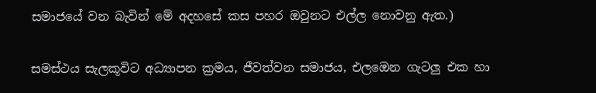සමාජයේ වන බැවින් මේ අදහසේ කස පහර ඔවුනට එල්ල නොවනු ඇත.)

සමස්ථය සැලකූවිට අධ්‍යාපන ක්‍රමය, ජීවත්වන සමාජය, එලඔෙන ගැටලු එක හා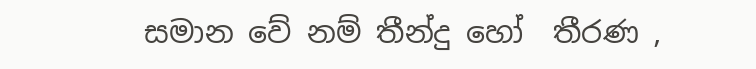සමාන වේ නම් තීන්දු හෝ  තීරණ ,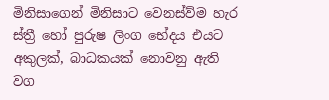මිනිසාගෙන් මිනිසාට වෙනස්ව්ම හැර ස්ත්‍රී හෝ පුරුෂ ලිංග භේදය එයට අකුලක්, බාධකයක් නොවනු ඇති වග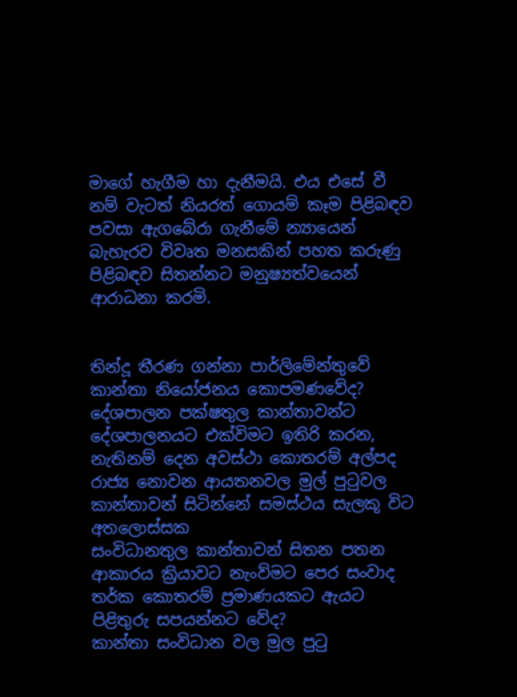මාගේ හැගීම හා දැනීමයි. එය එසේ වී නම් වැටත් නියරත් ගොයම් කෑම පිළිබඳව පවසා ඇගබේරා ගැනීමේ න්‍යායෙන් බැහැරව විවෘත මනසකින් පහත කරුණු පිළිබඳව සිතන්නට මනුෂ්‍යත්වයෙන් ආරාධනා කරමි.


තින්දූ තීරණ ගන්නා පාර්ලිමේන්තුවේ කාන්තා නියෝජනය කොපමණවේද?
දේශපාලන පක්ෂතුල කාන්තාවන්ට දේශපාලනයට එක්විමට ඉතිරි කරන, නැතිනම් දෙන අවස්ථා කොතරම් අල්පද
රාජ්‍ය නොවන ආයතනවල මුල් පුටුවල කාන්තාවන් සිටින්නේ සමස්ථය සැලකූ විට අතලොස්සක
සංවිධානතුල කාන්තාවන් සිතන පතන ආකාරය ක්‍රියාවට නැංව්මට පෙර සංවාද තර්ක කොතරම් ප්‍රමාණයකට ඇයට පිළිතුරු සපයන්නට වේද?
කාන්තා සංවිධාන වල මුල පුටු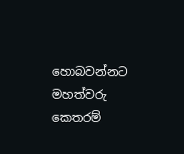හොබවන්නට මහත්වරු කෙතරම්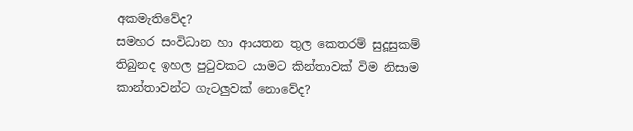අකමැතිවේද?
සමහර සංවිධාන හා ආයතන තුල කෙතරම් සුදූසුකම් තිබුනද ඉහල පුටුවකට යාමට කින්තාවක් විම නිසාම කාන්තාවන්ට ගැටලුවක් නොවේද?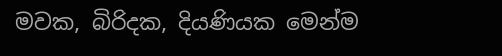මවක, බිරිදක, දියණියක මෙන්ම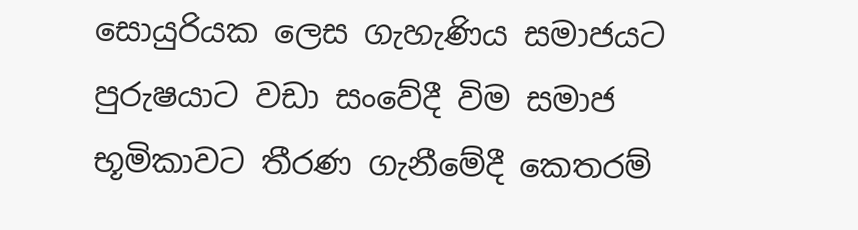සොයුරියක ලෙස ගැහැණිය සමාජයට පුරුෂයාට වඩා සංවේදී විම සමාජ භූමිකාවට තීරණ ගැනීමේදී කෙතරම්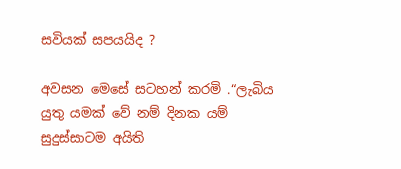සවියක් සපයයිද ?

අවසන මෙසේ සටහන් කරමි .“ලැබිය යුතු යමක් වේ නම් දිනක යම් සුදුස්සාටම අයිති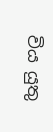විය යුතු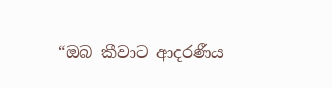“ඔබ කීවාට ආදරණීය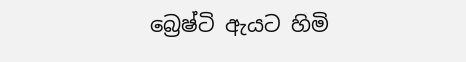බ්‍රෙෂ්ටි ඇයට හිමි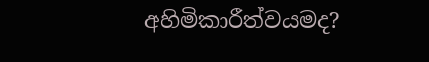අහිමිකාරීත්වයමද?